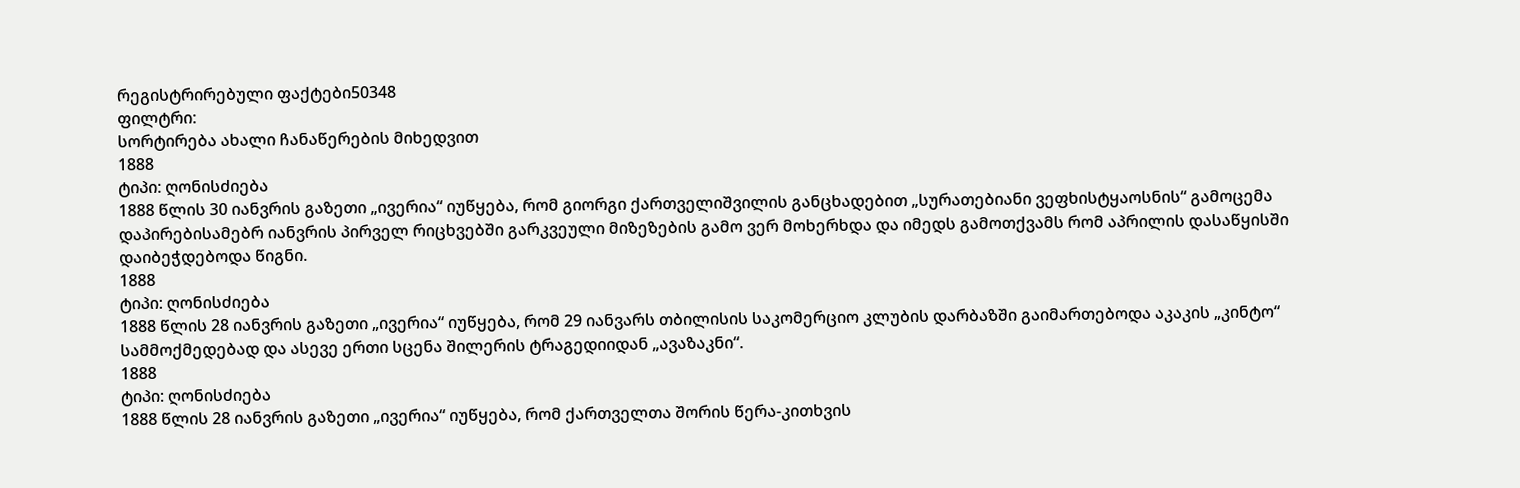რეგისტრირებული ფაქტები50348
ფილტრი:
სორტირება ახალი ჩანაწერების მიხედვით
1888
ტიპი: ღონისძიება
1888 წლის 30 იანვრის გაზეთი „ივერია“ იუწყება, რომ გიორგი ქართველიშვილის განცხადებით „სურათებიანი ვეფხისტყაოსნის“ გამოცემა დაპირებისამებრ იანვრის პირველ რიცხვებში გარკვეული მიზეზების გამო ვერ მოხერხდა და იმედს გამოთქვამს რომ აპრილის დასაწყისში დაიბეჭდებოდა წიგნი.
1888
ტიპი: ღონისძიება
1888 წლის 28 იანვრის გაზეთი „ივერია“ იუწყება, რომ 29 იანვარს თბილისის საკომერციო კლუბის დარბაზში გაიმართებოდა აკაკის „კინტო“ სამმოქმედებად და ასევე ერთი სცენა შილერის ტრაგედიიდან „ავაზაკნი“.
1888
ტიპი: ღონისძიება
1888 წლის 28 იანვრის გაზეთი „ივერია“ იუწყება, რომ ქართველთა შორის წერა-კითხვის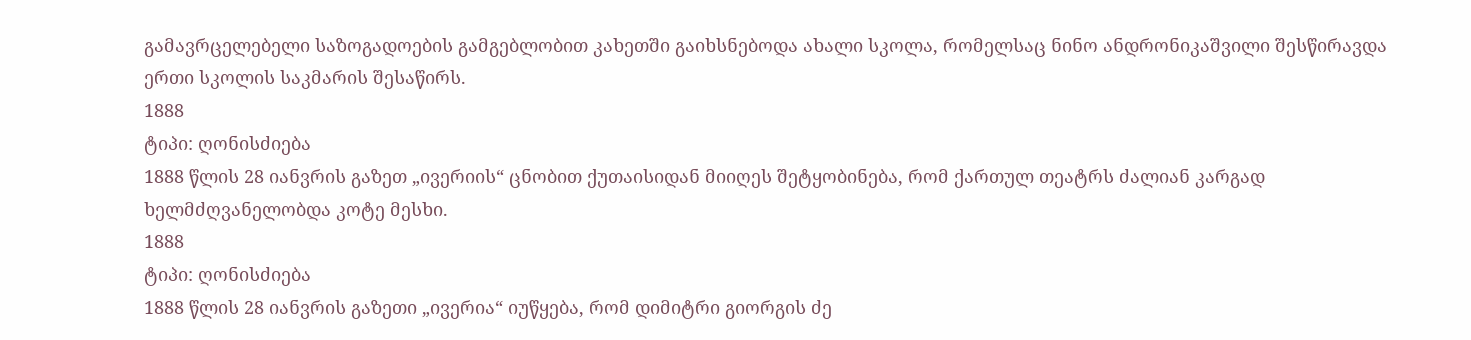გამავრცელებელი საზოგადოების გამგებლობით კახეთში გაიხსნებოდა ახალი სკოლა, რომელსაც ნინო ანდრონიკაშვილი შესწირავდა ერთი სკოლის საკმარის შესაწირს.
1888
ტიპი: ღონისძიება
1888 წლის 28 იანვრის გაზეთ „ივერიის“ ცნობით ქუთაისიდან მიიღეს შეტყობინება, რომ ქართულ თეატრს ძალიან კარგად ხელმძღვანელობდა კოტე მესხი.
1888
ტიპი: ღონისძიება
1888 წლის 28 იანვრის გაზეთი „ივერია“ იუწყება, რომ დიმიტრი გიორგის ძე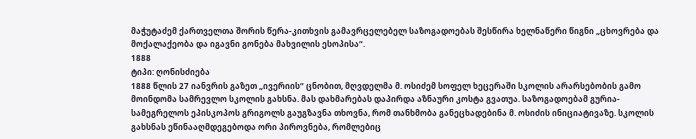მაჭუტაძემ ქართველთა შორის წერა-კითხვის გამავრცელებელ საზოგადოებას შესწირა ხელნაწერი წიგნი „ცხოვრება და მოქალაქეობა და იგავნი გონება მახვილის ესოპისა“.
1888
ტიპი: ღონისძიება
1888 წლის 27 იანვრის გაზეთ „ივერიის“ ცნობით, მღვდელმა მ. ოსიძემ სოფელ ხეცერაში სკოლის არარსებობის გამო მოინდომა სამრევლო სკოლის გახსნა. მას დახმარებას დაპირდა აზნაური კოსტა გვათუა. საზოგადოებამ გურია-სამეგრელოს ეპისკოპოს გრიგოლს გაუგზავნა თხოვნა, რომ თანხმობა განეცხადებინა მ. ოსიძის ინიციატივაზე. სკოლის გახსნას ეწინააღმდეგებოდა ორი პიროვნება, რომლებიც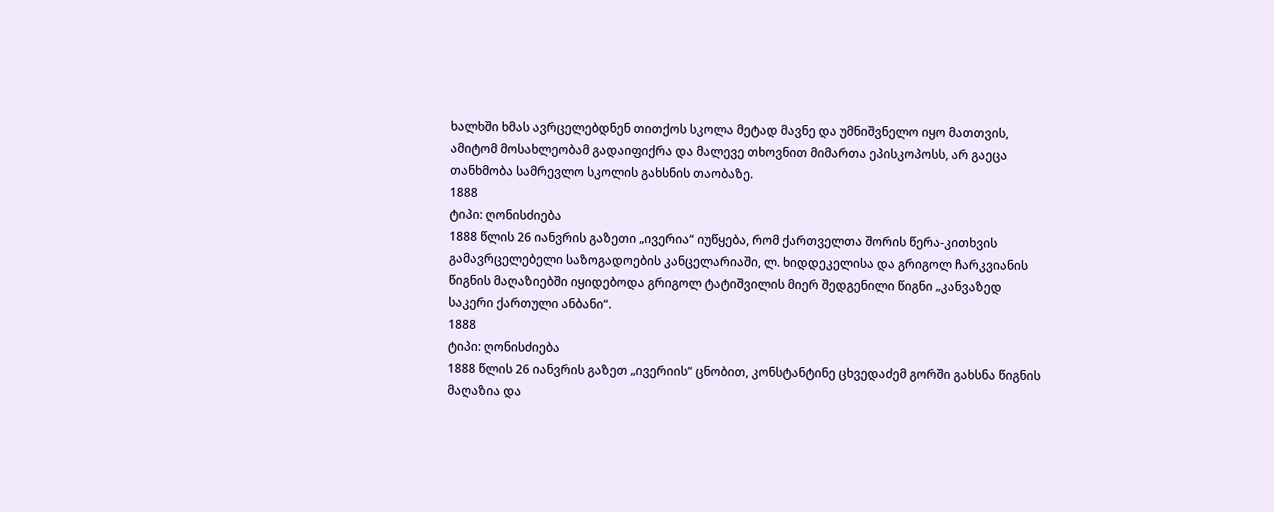ხალხში ხმას ავრცელებდნენ თითქოს სკოლა მეტად მავნე და უმნიშვნელო იყო მათთვის, ამიტომ მოსახლეობამ გადაიფიქრა და მალევე თხოვნით მიმართა ეპისკოპოსს, არ გაეცა თანხმობა სამრევლო სკოლის გახსნის თაობაზე.
1888
ტიპი: ღონისძიება
1888 წლის 26 იანვრის გაზეთი „ივერია“ იუწყება, რომ ქართველთა შორის წერა-კითხვის გამავრცელებელი საზოგადოების კანცელარიაში, ლ. ხიდდეკელისა და გრიგოლ ჩარკვიანის წიგნის მაღაზიებში იყიდებოდა გრიგოლ ტატიშვილის მიერ შედგენილი წიგნი „კანვაზედ საკერი ქართული ანბანი“.
1888
ტიპი: ღონისძიება
1888 წლის 26 იანვრის გაზეთ „ივერიის“ ცნობით, კონსტანტინე ცხვედაძემ გორში გახსნა წიგნის მაღაზია და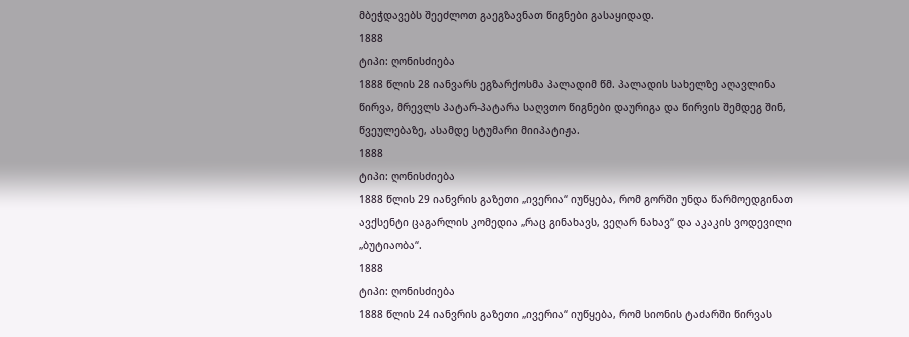მბეჭდავებს შეეძლოთ გაეგზავნათ წიგნები გასაყიდად.
1888
ტიპი: ღონისძიება
1888 წლის 28 იანვარს ეგზარქოსმა პალადიმ წმ. პალადის სახელზე აღავლინა წირვა, მრევლს პატარ-პატარა საღვთო წიგნები დაურიგა და წირვის შემდეგ შინ, წვეულებაზე, ასამდე სტუმარი მიიპატიჟა.
1888
ტიპი: ღონისძიება
1888 წლის 29 იანვრის გაზეთი „ივერია“ იუწყება, რომ გორში უნდა წარმოედგინათ ავქსენტი ცაგარლის კომედია „რაც გინახავს, ვეღარ ნახავ“ და აკაკის ვოდევილი „ბუტიაობა“.
1888
ტიპი: ღონისძიება
1888 წლის 24 იანვრის გაზეთი „ივერია“ იუწყება, რომ სიონის ტაძარში წირვას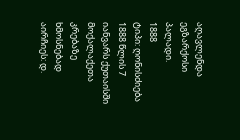აღავლენდა ეგზარქოსი პალადი.
1888
ტიპი: ღონისძიება
1888 წლის 7 იანვარს ქუთაისში მოქალაქეთა კრებაზე ხმოსნებად აირჩიეს: დ.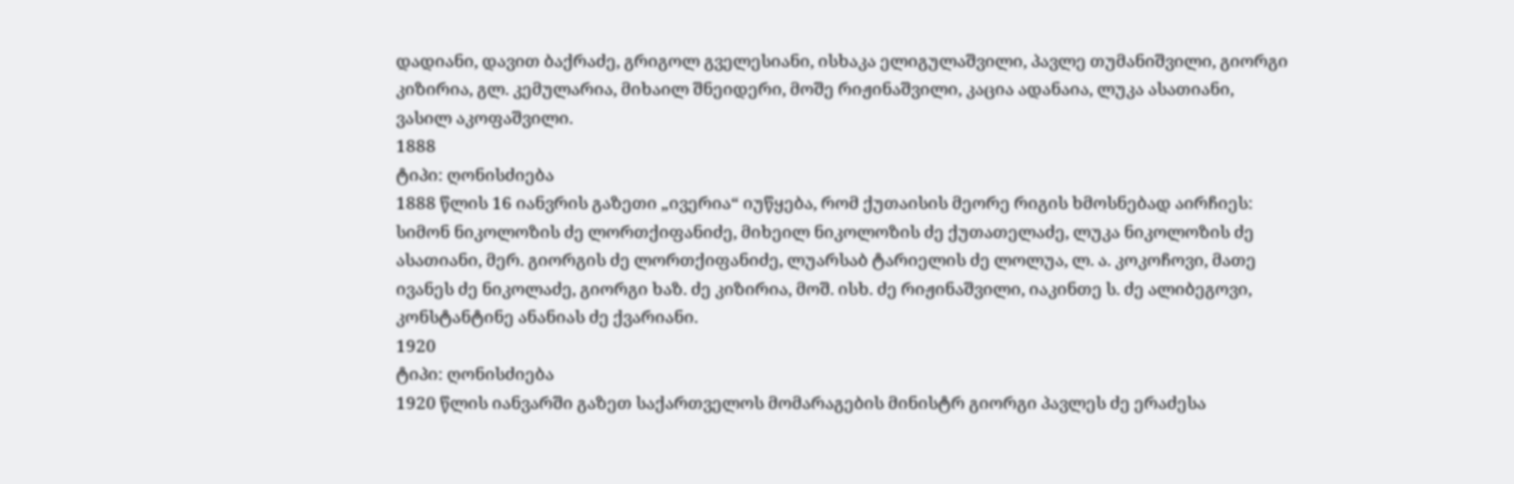დადიანი, დავით ბაქრაძე, გრიგოლ გველესიანი, ისხაკა ელიგულაშვილი, პავლე თუმანიშვილი, გიორგი კიზირია, გლ. კემულარია, მიხაილ შნეიდერი, მოშე რიჟინაშვილი, კაცია ადანაია, ლუკა ასათიანი, ვასილ აკოფაშვილი.
1888
ტიპი: ღონისძიება
1888 წლის 16 იანვრის გაზეთი „ივერია“ იუწყება, რომ ქუთაისის მეორე რიგის ხმოსნებად აირჩიეს: სიმონ ნიკოლოზის ძე ლორთქიფანიძე, მიხეილ ნიკოლოზის ძე ქუთათელაძე, ლუკა ნიკოლოზის ძე ასათიანი, მერ. გიორგის ძე ლორთქიფანიძე, ლუარსაბ ტარიელის ძე ლოლუა, ლ. ა. კოკოჩოვი, მათე ივანეს ძე ნიკოლაძე, გიორგი ხაზ. ძე კიზირია, მოშ. ისხ. ძე რიჟინაშვილი, იაკინთე ს. ძე ალიბეგოვი, კონსტანტინე ანანიას ძე ქვარიანი.
1920
ტიპი: ღონისძიება
1920 წლის იანვარში გაზეთ საქართველოს მომარაგების მინისტრ გიორგი პავლეს ძე ერაძესა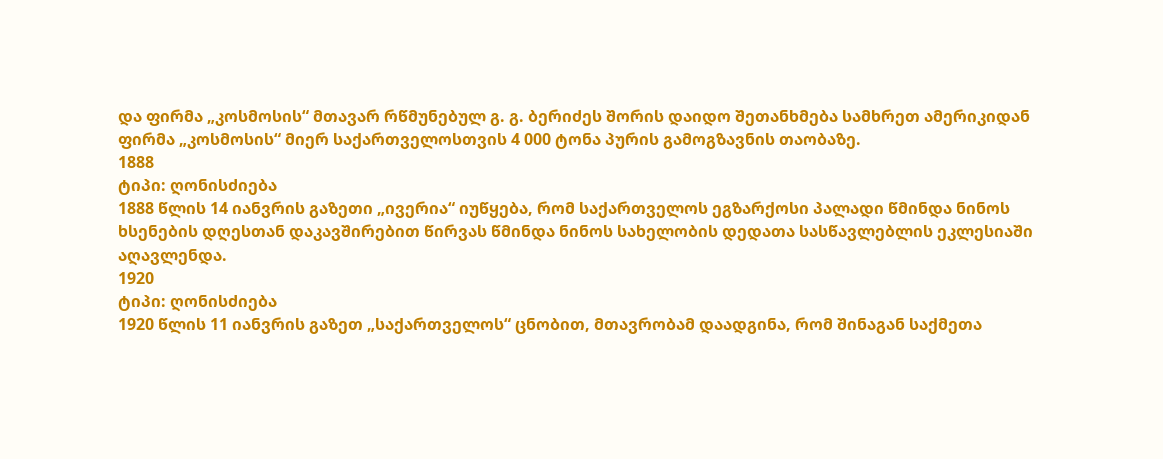და ფირმა „კოსმოსის“ მთავარ რწმუნებულ გ. გ. ბერიძეს შორის დაიდო შეთანხმება სამხრეთ ამერიკიდან ფირმა „კოსმოსის“ მიერ საქართველოსთვის 4 000 ტონა პურის გამოგზავნის თაობაზე.
1888
ტიპი: ღონისძიება
1888 წლის 14 იანვრის გაზეთი „ივერია“ იუწყება, რომ საქართველოს ეგზარქოსი პალადი წმინდა ნინოს ხსენების დღესთან დაკავშირებით წირვას წმინდა ნინოს სახელობის დედათა სასწავლებლის ეკლესიაში აღავლენდა.
1920
ტიპი: ღონისძიება
1920 წლის 11 იანვრის გაზეთ „საქართველოს“ ცნობით, მთავრობამ დაადგინა, რომ შინაგან საქმეთა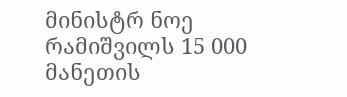მინისტრ ნოე რამიშვილს 15 000 მანეთის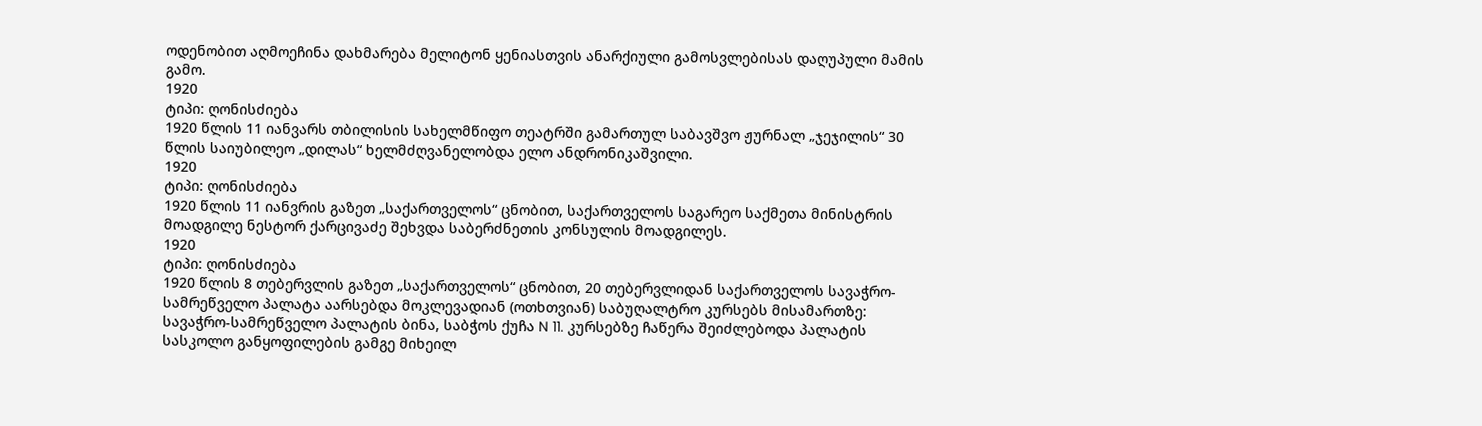ოდენობით აღმოეჩინა დახმარება მელიტონ ყენიასთვის ანარქიული გამოსვლებისას დაღუპული მამის გამო.
1920
ტიპი: ღონისძიება
1920 წლის 11 იანვარს თბილისის სახელმწიფო თეატრში გამართულ საბავშვო ჟურნალ „ჯეჯილის“ 30 წლის საიუბილეო „დილას“ ხელმძღვანელობდა ელო ანდრონიკაშვილი.
1920
ტიპი: ღონისძიება
1920 წლის 11 იანვრის გაზეთ „საქართველოს“ ცნობით, საქართველოს საგარეო საქმეთა მინისტრის მოადგილე ნესტორ ქარცივაძე შეხვდა საბერძნეთის კონსულის მოადგილეს.
1920
ტიპი: ღონისძიება
1920 წლის 8 თებერვლის გაზეთ „საქართველოს“ ცნობით, 20 თებერვლიდან საქართველოს სავაჭრო-სამრეწველო პალატა აარსებდა მოკლევადიან (ოთხთვიან) საბუღალტრო კურსებს მისამართზე: სავაჭრო-სამრეწველო პალატის ბინა, საბჭოს ქუჩა N 11. კურსებზე ჩაწერა შეიძლებოდა პალატის სასკოლო განყოფილების გამგე მიხეილ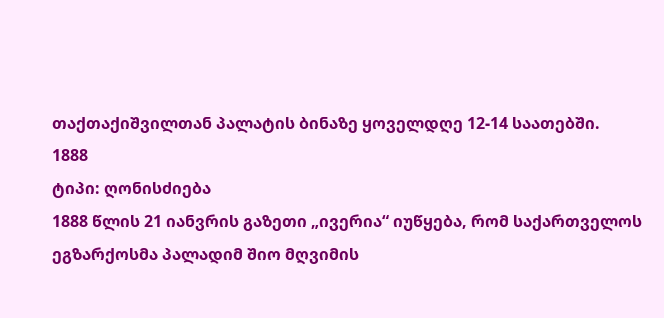თაქთაქიშვილთან პალატის ბინაზე ყოველდღე 12-14 საათებში.
1888
ტიპი: ღონისძიება
1888 წლის 21 იანვრის გაზეთი „ივერია“ იუწყება, რომ საქართველოს ეგზარქოსმა პალადიმ შიო მღვიმის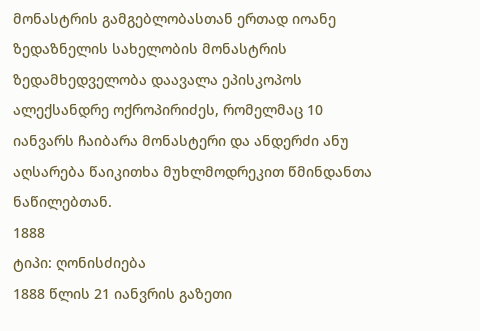მონასტრის გამგებლობასთან ერთად იოანე ზედაზნელის სახელობის მონასტრის ზედამხედველობა დაავალა ეპისკოპოს ალექსანდრე ოქროპირიძეს, რომელმაც 10 იანვარს ჩაიბარა მონასტერი და ანდერძი ანუ აღსარება წაიკითხა მუხლმოდრეკით წმინდანთა ნაწილებთან.
1888
ტიპი: ღონისძიება
1888 წლის 21 იანვრის გაზეთი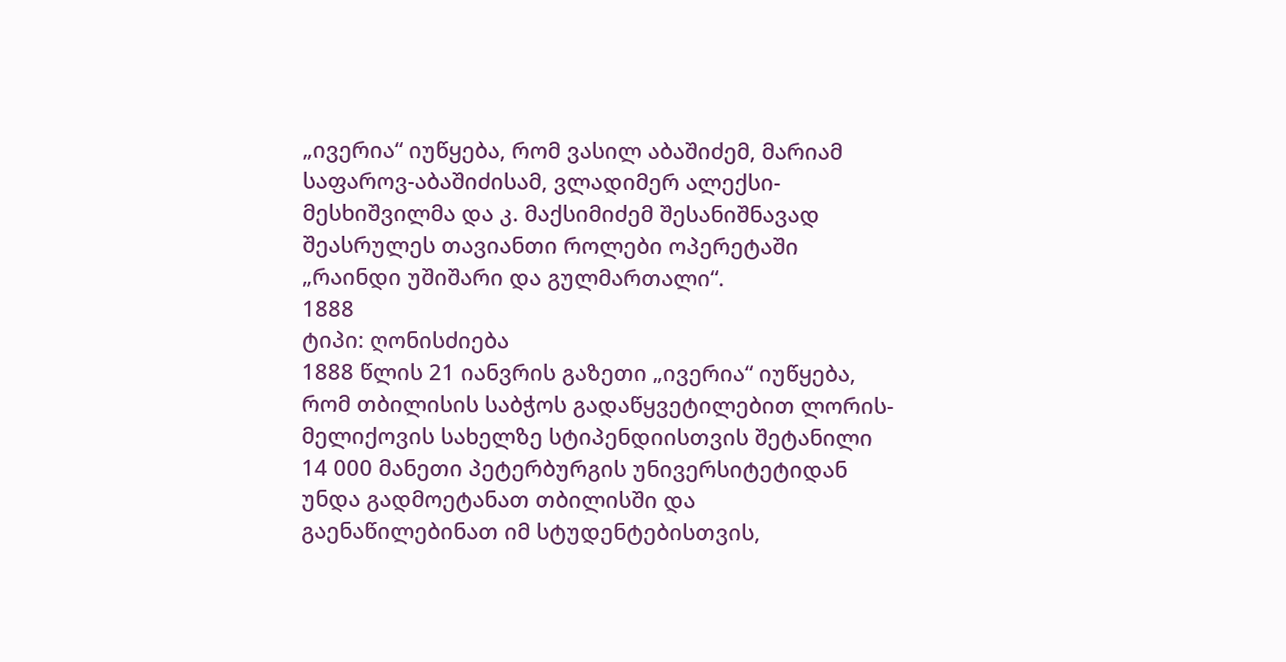„ივერია“ იუწყება, რომ ვასილ აბაშიძემ, მარიამ საფაროვ-აბაშიძისამ, ვლადიმერ ალექსი-მესხიშვილმა და კ. მაქსიმიძემ შესანიშნავად შეასრულეს თავიანთი როლები ოპერეტაში „რაინდი უშიშარი და გულმართალი“.
1888
ტიპი: ღონისძიება
1888 წლის 21 იანვრის გაზეთი „ივერია“ იუწყება, რომ თბილისის საბჭოს გადაწყვეტილებით ლორის-მელიქოვის სახელზე სტიპენდიისთვის შეტანილი 14 000 მანეთი პეტერბურგის უნივერსიტეტიდან უნდა გადმოეტანათ თბილისში და გაენაწილებინათ იმ სტუდენტებისთვის,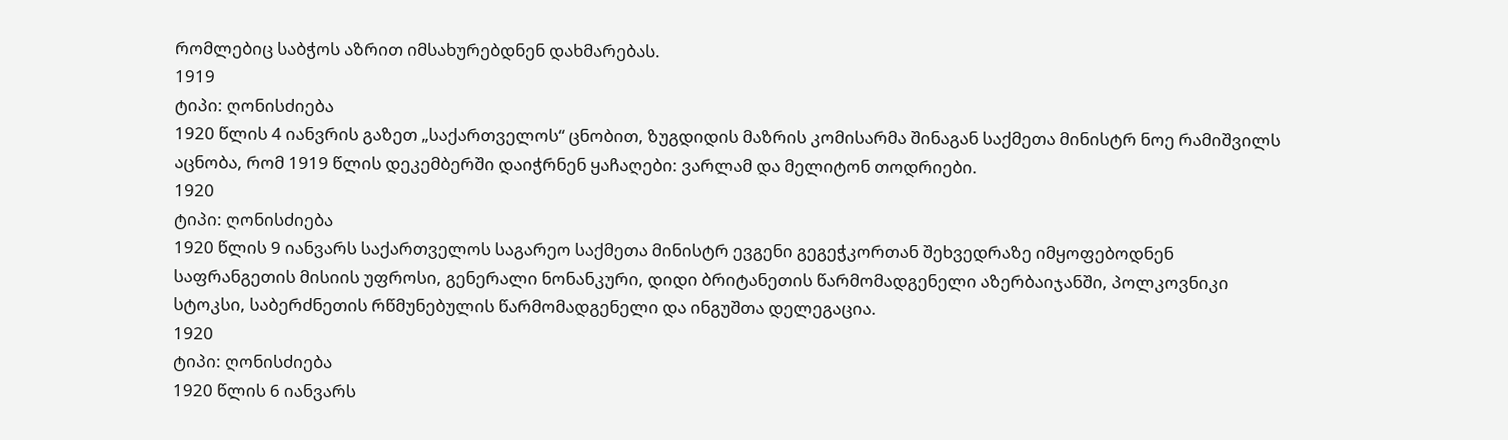რომლებიც საბჭოს აზრით იმსახურებდნენ დახმარებას.
1919
ტიპი: ღონისძიება
1920 წლის 4 იანვრის გაზეთ „საქართველოს“ ცნობით, ზუგდიდის მაზრის კომისარმა შინაგან საქმეთა მინისტრ ნოე რამიშვილს აცნობა, რომ 1919 წლის დეკემბერში დაიჭრნენ ყაჩაღები: ვარლამ და მელიტონ თოდრიები.
1920
ტიპი: ღონისძიება
1920 წლის 9 იანვარს საქართველოს საგარეო საქმეთა მინისტრ ევგენი გეგეჭკორთან შეხვედრაზე იმყოფებოდნენ საფრანგეთის მისიის უფროსი, გენერალი ნონანკური, დიდი ბრიტანეთის წარმომადგენელი აზერბაიჯანში, პოლკოვნიკი სტოკსი, საბერძნეთის რწმუნებულის წარმომადგენელი და ინგუშთა დელეგაცია.
1920
ტიპი: ღონისძიება
1920 წლის 6 იანვარს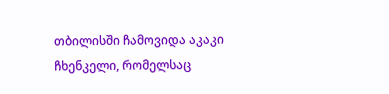თბილისში ჩამოვიდა აკაკი ჩხენკელი, რომელსაც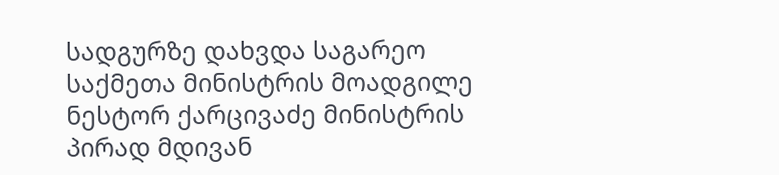სადგურზე დახვდა საგარეო საქმეთა მინისტრის მოადგილე ნესტორ ქარცივაძე მინისტრის პირად მდივან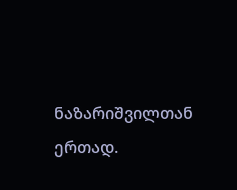ნაზარიშვილთან ერთად.